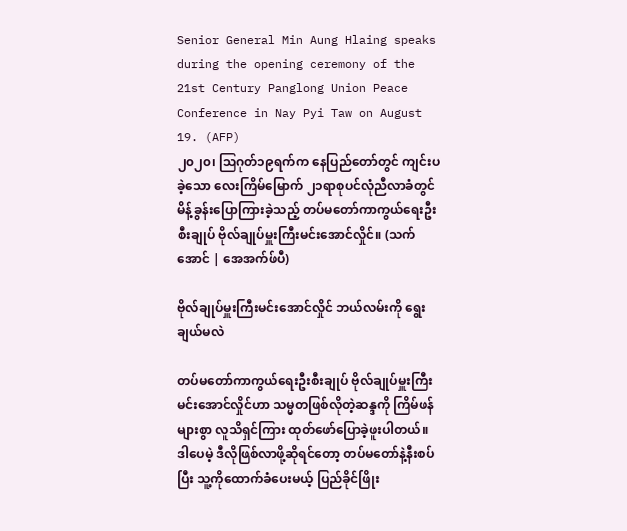Senior General Min Aung Hlaing speaks during the opening ceremony of the 21st Century Panglong Union Peace Conference in Nay Pyi Taw on August 19. (AFP)
၂၀၂၀၊ ဩဂုတ်၁၉ရက်က နေပြည်တော်တွင် ကျင်းပခဲ့သော လေးကြိမ်မြောက် ၂၁ရာစုပင်လုံညီလာခံတွင် မိန့်ခွန်းပြောကြားခဲ့သည့် တပ်မတော်ကာကွယ်ရေးဦးစီးချုပ် ဗိုလ်ချုပ်မှူးကြီးမင်းအောင်လှိုင်။ (သက်အောင် | အေအက်ဖ်ပီ)

ဗိုလ်ချုပ်မှူးကြီးမင်းအောင်လှိုင် ဘယ်လမ်းကို ရွေးချယ်မလဲ

တပ်မတော်ကာကွယ်ရေးဦးစီးချုပ် ဗိုလ်ချုပ်မှူးကြီးမင်းအောင်လှိုင်ဟာ သမ္မတဖြစ်လိုတဲ့ဆန္ဒကို ကြိမ်ဖန်များစွာ လူသိရှင်ကြား ထုတ်ဖော်ပြောခဲ့ဖူးပါတယ်။ ဒါပေမဲ့ ဒီလိုဖြစ်လာဖို့ဆိုရင်တော့ တပ်မတော်နဲ့နီးစပ်ပြီး သူ့ကိုထောက်ခံပေးမယ့် ပြည်ခိုင်ဖြိုး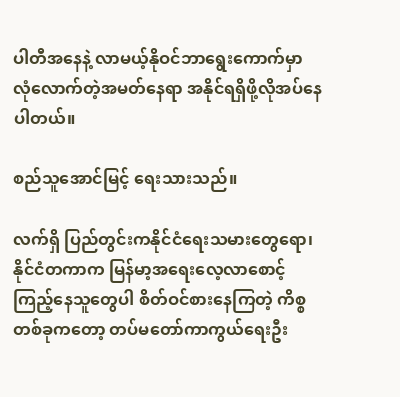ပါတီအနေနဲ့ လာမယ့်နိုဝင်ဘာရွေးကောက်မှာ လုံလောက်တဲ့အမတ်နေရာ အနိုင်ရရှိဖို့လိုအပ်နေပါတယ်။

စည်သူအောင်မြင့် ရေးသားသည်။

လက်ရှိ ပြည်တွင်းကနိုင်ငံရေးသမားတွေရော၊ နိုင်ငံတကာက မြန်မာ့အရေးလေ့လာစောင့်ကြည့်နေသူတွေပါ စိတ်ဝင်စားနေကြတဲ့ ကိစ္စတစ်ခုကတော့ တပ်မတော်ကာကွယ်ရေးဦး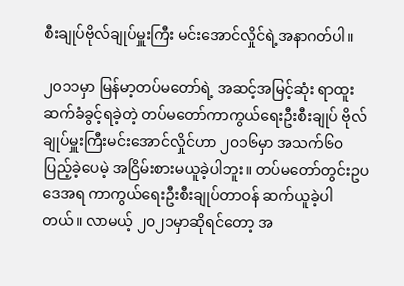စီးချုပ်ဗိုလ်ချုပ်မှူးကြီး မင်းအောင်လှိုင်ရဲ့အနာဂတ်ပါ။

၂၀၁၁မှာ မြန်မာ့တပ်မတော်ရဲ့ အဆင့်အမြင့်ဆုံး ရာထူး ဆက်ခံခွင့်ရခဲ့တဲ့ တပ်မတော်ကာကွယ်ရေးဦးစီးချုပ် ဗိုလ်ချုပ်မှူးကြီးမင်းအောင်လှိုင်ဟာ ၂၀၁၆မှာ အသက်၆၀ပြည့်ခဲ့ပေမဲ့ အငြိမ်းစားမယူခဲ့ပါဘူး။ တပ်မတော်တွင်းဥပဒေအရ ကာကွယ်ရေးဦးစီးချုပ်တာဝန် ဆက်ယူခဲ့ပါတယ်။ လာမယ့် ၂၀၂၁မှာဆိုရင်တော့ အ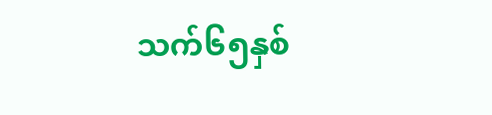သက်၆၅နှစ်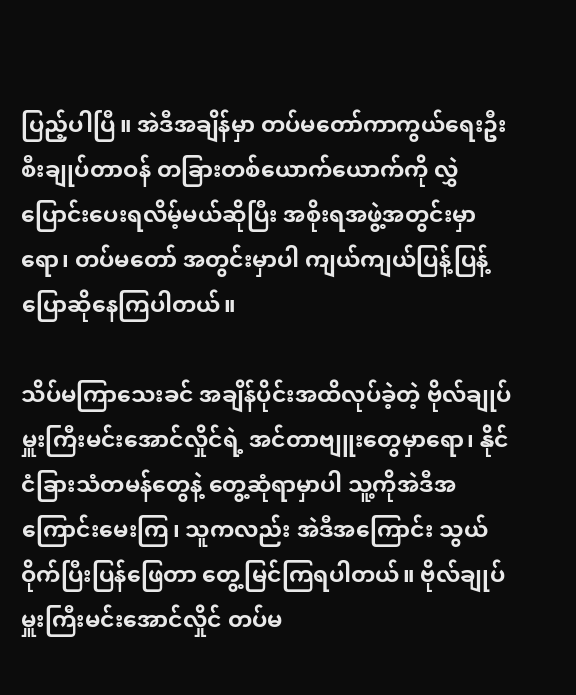ပြည့်ပါပြီ။ အဲဒီအချိန်မှာ တပ်မတော်ကာကွယ်ရေးဦးစီးချုပ်တာဝန် တခြားတစ်ယောက်ယောက်ကို လွှဲပြောင်းပေးရလိမ့်မယ်ဆိုပြီး အစိုးရအဖွဲ့အတွင်းမှာရော၊ တပ်မတော် အတွင်းမှာပါ ကျယ်ကျယ်ပြန့်ပြန့် ပြောဆိုနေကြပါတယ်။

သိပ်မကြာသေးခင် အချိန်ပိုင်းအထိလုပ်ခဲ့တဲ့ ဗိုလ်ချုပ်မှူးကြီးမင်းအောင်လှိုင်ရဲ့ အင်တာဗျူးတွေမှာရော၊ နိုင်ငံခြားသံတမန်တွေနဲ့ တွေ့ဆုံရာမှာပါ သူ့ကိုအဲဒီအကြောင်းမေးကြ၊ သူကလည်း အဲဒီအကြောင်း သွယ်ဝိုက်ပြီးပြန်ဖြေတာ တွေ့မြင်ကြရပါတယ်။ ဗိုလ်ချုပ်မှူးကြီးမင်းအောင်လှိုင် တပ်မ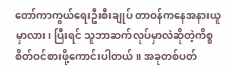တော်ကာကွယ်ရေးဦးစီးချုပ် တာဝန်ကနေအနားယူမှာလား၊ ပြီးရင် သူဘာဆက်လုပ်မှာလဲဆိုတဲ့ကိစ္စ စိတ်ဝင်စားဖို့ကောင်းပါတယ်။ အခုတစ်ပတ်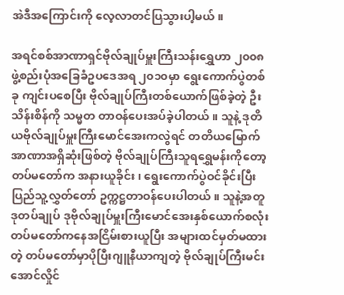အဲဒီအကြောင်းကို လေ့လာတင်ပြသွားပါ့မယ်။

အရင်စစ်အာဏာရှင်ဗိုလ်ချုပ်မှူးကြီးသန်းရွှေဟာ ၂၀၀၈ဖွဲ့စည်းပုံအခြေခံဥပဒေအရ ၂၀၁၀မှာ ရွေးကောက်ပွဲတစ်ခု ကျင်းပစေပြီး ဗိုလ်ချုပ်ကြီးတစ်ယောက်ဖြစ်ခဲ့တဲ့ ဦးသိန်းစိန်ကို သမ္မတ တာဝန်ပေးအပ်ခဲ့ပါတယ်။ သူနဲ့ ဒုတိယဗိုလ်ချုပ်မှူးကြီးမောင်အေးကလွဲရင် တတိယမြောက် အာဏာအရှိဆုံးဖြစ်တဲ့ ဗိုလ်ချုပ်ကြီးသူရရွှေမန်းကိုတော့ တပ်မတော်က အနားယူခိုင်း၊ ရွေးကောက်ပွဲဝင်ခိုင်းပြီး ပြည်သူ့လွှတ်တော် ဥက္ကဋ္ဌတာဝန်ပေးပါတယ်။ သူနဲ့အတူ ဒုတပ်ချုပ် ဒုဗိုလ်ချုပ်မှူးကြီးမောင်အေးနှစ်ယောက်စလုံး တပ်မတော်ကနေအငြိမ်းစားယူပြီး အများထင်မှတ်မထားတဲ့ တပ်မတော်မှာပိုပြီးဂျူနီယာကျတဲ့ ဗိုလ်ချုပ်ကြီးမင်းအောင်လှိုင်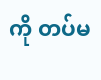ကို တပ်မ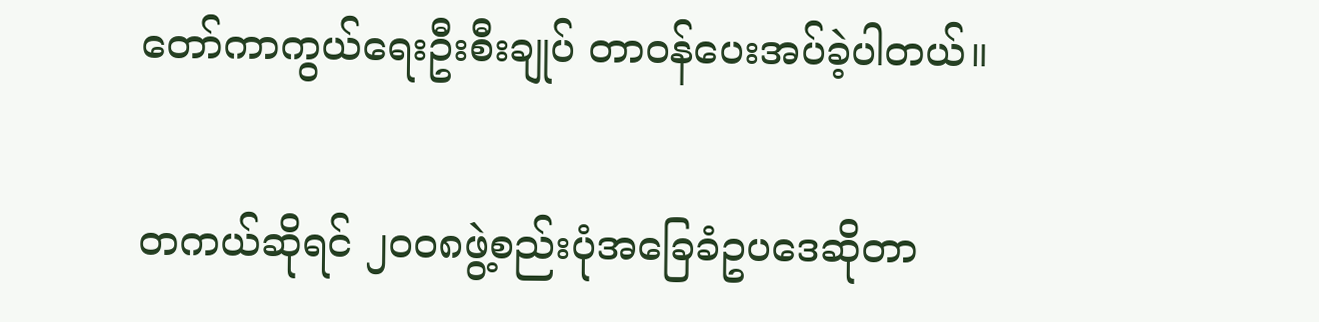တော်ကာကွယ်ရေးဦးစီးချုပ် တာဝန်ပေးအပ်ခဲ့ပါတယ်။

တကယ်ဆိုရင် ၂၀၀၈ဖွဲ့စည်းပုံအခြေခံဥပဒေဆိုတာ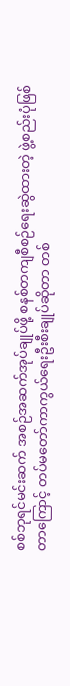စစ်ဘုရင်မင်းဆက် အစဉ်အဆက်အုပ်ချုပ်ဖို့ စနစ်တကျစီစဉ်ရေးဆွဲထားတဲ့ ဖွဲ့စည်းပုံဖြစ်တာကြောင့် တပ်မတော်ကာကွယ်ရေးဦးစီးချုပ်ဆိုတာ တစ်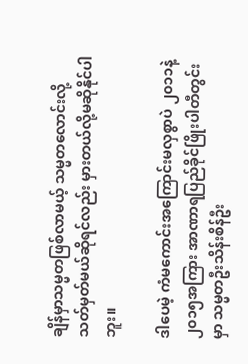ချိန်မှာသမ္မတဖြစ်လာမယ့် သမ္မတလောင်းလို့သတ်မှတ်မယ်ဆိုရင်လည်း မှားတယ်လို့မဆိုနိုင်ပါဘူး။

ဒါပေမဲ့ ကံမကောင်းအကြောင်းမလှစွာပဲ ၂၀၁၁နဲ့ ၂၀၁၅အကြား အာဏာရပြည်ခိုင်ဖြိုးပါတီတွင်းမှာ သမ္မတဦးသိန်းစိန်ဦး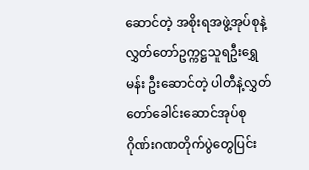ဆောင်တဲ့ အစိုးရအဖွဲ့အုပ်စုနဲ့ လွှတ်တော်ဥက္ကဋ္ဌသူရဦးရွှေမန်း ဦးဆောင်တဲ့ ပါတီနဲ့လွှတ်တော်ခေါင်းဆောင်အုပ်စု ဂိုဏ်းဂဏတိုက်ပွဲတွေပြင်း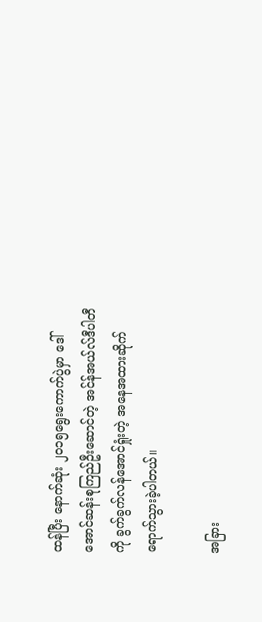ထန်ပြီး နောက်ဆုံး ၂၀၁၅ရွေးကောက်ပွဲမှာ ဒေါ်အောင်ဆန်းစုကြည်ဦးဆောင်တဲ့ အင်န်အယ်လ်ဒီပါတီကို ခွက်ခွက်လန်အောင်ရှုံးတဲ့ အနေအထားဆိုက်ရောက်သွားခဲ့ပါတယ်။

အခြား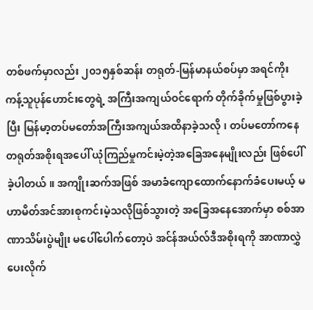တစ်ဖက်မှာလည်း ၂၀၁၅နှစ်ဆန်း တရုတ်-မြန်မာနယ်စပ်မှာ အရင်ကိုးကန့်သူပုန်ဟောင်းတွေရဲ့ အကြီးအကျယ်ဝင်ရောက် တိုက်ခိုက်မှုဖြစ်ပွားခဲ့ပြီး မြန်မာ့တပ်မတော်အကြီးအကျယ်အထိနာခဲ့သလို၊ တပ်မတော်ကနေ တရုတ်အစိုးရအပေါ် ယုံကြည်မှုကင်းမဲ့တဲ့အခြေအနေမျိုးလည်း ဖြစ်ပေါ်ခဲ့ပါတယ်။ အကျိုးဆက်အဖြစ် အမာခံကျောထောက်နောက်ခံပေးမယ့် မဟာမိတ်အင်အားစုကင်းမဲ့သလိုဖြစ်သွားတဲ့ အခြေအနေအောက်မှာ စစ်အာဏာသိမ်းပွဲမျိုး မပေါ်ပေါက်တော့ပဲ အင်န်အယ်လ်ဒီအစိုးရကို အာဏာလွှဲပေးလိုက်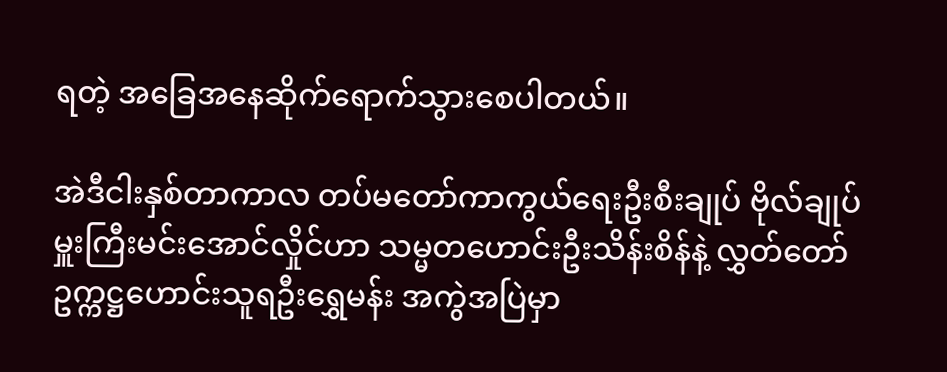ရတဲ့ အခြေအနေဆိုက်ရောက်သွားစေပါတယ်။

အဲဒီငါးနှစ်တာကာလ တပ်မတော်ကာကွယ်ရေးဦးစီးချုပ် ဗိုလ်ချုပ်မှူးကြီးမင်းအောင်လှိုင်ဟာ သမ္မတဟောင်းဦးသိန်းစိန်နဲ့ လွှတ်တော်ဥက္ကဋ္ဌဟောင်းသူရဦးရွှေမန်း အကွဲအပြဲမှာ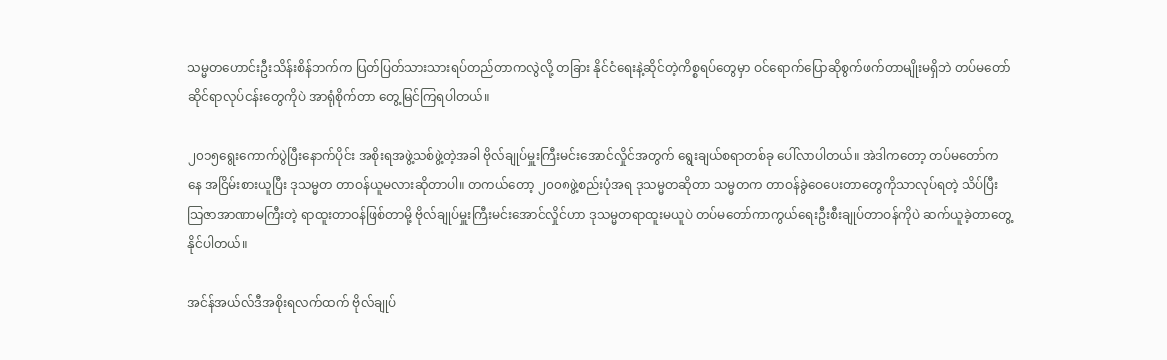သမ္မတဟောင်းဦးသိန်းစိန်ဘက်က ပြတ်ပြတ်သားသားရပ်တည်တာကလွဲလို့ တခြား နိုင်ငံရေးနဲ့ဆိုင်တဲ့ကိစ္စရပ်တွေမှာ ဝင်ရောက်ပြောဆိုစွက်ဖက်တာမျိုးမရှိဘဲ တပ်မတော်ဆိုင်ရာလုပ်ငန်းတွေကိုပဲ အာရုံစိုက်တာ တွေ့မြင်ကြရပါတယ်။

၂၀၁၅ရွေးကောက်ပွဲပြီးနောက်ပိုင်း အစိုးရအဖွဲ့သစ်ဖွဲ့တဲ့အခါ ဗိုလ်ချုပ်မှူးကြီးမင်းအောင်လှိုင်အတွက် ရွေးချယ်စရာတစ်ခု ပေါ်လာပါတယ်။ အဲဒါကတော့ တပ်မတော်ကနေ အငြိမ်းစားယူပြီး ဒုသမ္မတ တာဝန်ယူမလားဆိုတာပါ။ တကယ်တော့ ၂၀၀၈ဖွဲ့စည်းပုံအရ ဒုသမ္မတဆိုတာ သမ္မတက တာဝန်ခွဲဝေပေးတာတွေကိုသာလုပ်ရတဲ့ သိပ်ပြီးသြဇာအာဏာမကြီးတဲ့ ရာထူးတာဝန်ဖြစ်တာမို့ ဗိုလ်ချုပ်မှူးကြီးမင်းအောင်လှိုင်ဟာ ဒုသမ္မတရာထူးမယူပဲ တပ်မတော်ကာကွယ်ရေးဦးစီးချုပ်တာဝန်ကိုပဲ ဆက်ယူခဲ့တာတွေ့နိုင်ပါတယ်။

အင်န်အယ်လ်ဒီအစိုးရလက်ထက် ဗိုလ်ချုပ်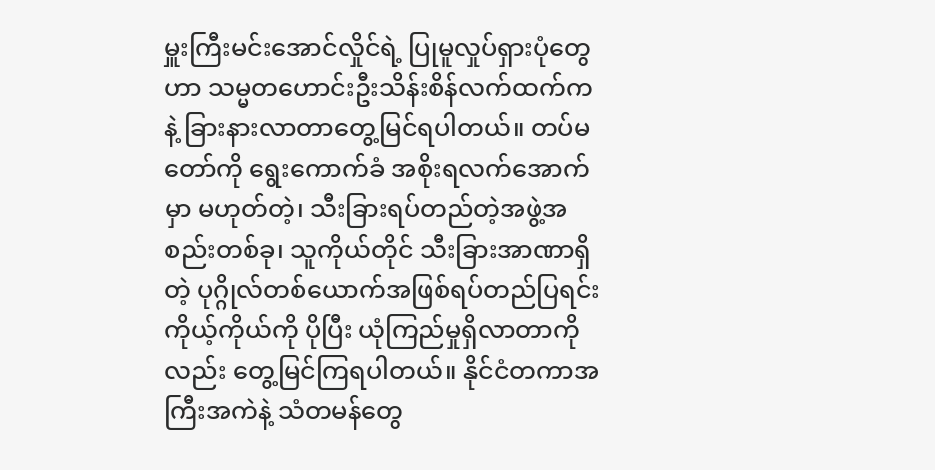မှူးကြီးမင်းအောင်လှိုင်ရဲ့ ပြုမူလှုပ်ရှားပုံတွေဟာ သမ္မတဟောင်းဦးသိန်းစိန်လက်ထက်ကနဲ့ ခြားနားလာတာတွေ့မြင်ရပါတယ်။ တပ်မတော်ကို ရွေးကောက်ခံ အစိုးရလက်အောက်မှာ မဟုတ်တဲ့၊ သီးခြားရပ်တည်တဲ့အဖွဲ့အစည်းတစ်ခု၊ သူကိုယ်တိုင် သီးခြားအာဏာရှိတဲ့ ပုဂ္ဂိုလ်တစ်ယောက်အဖြစ်ရပ်တည်ပြရင်း ကိုယ့်ကိုယ်ကို ပိုပြီး ယုံကြည်မှုရှိလာတာကိုလည်း တွေ့မြင်ကြရပါတယ်။ နိုင်ငံတကာအကြီးအကဲနဲ့ သံတမန်တွေ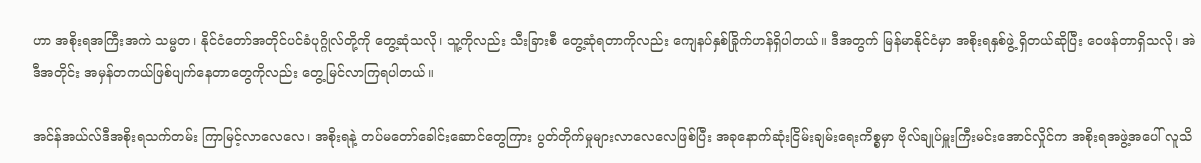ဟာ အစိုးရအကြီးအကဲ သမ္မတ၊ နိုင်ငံတော်အတိုင်ပင်ခံပုဂ္ဂိုလ်တို့ကို တွေ့ဆုံသလို၊ သူ့ကိုလည်း သီးခြားစီ တွေ့ဆုံရတာကိုလည်း ကျေနပ်နှစ်ခြိုက်ဟန်ရှိပါတယ်။ ဒီအတွက် မြန်မာနိုင်ငံမှာ အစိုးရနှစ်ဖွဲ့ ရှိတယ်ဆိုပြီး ဝေဖန်တာရှိသလို၊ အဲဒီအတိုင်း အမှန်တကယ်ဖြစ်ပျက်နေတာတွေကိုလည်း တွေ့မြင်လာကြရပါတယ်။

အင်န်အယ်လ်ဒီအစိုးရသက်တမ်း ကြာမြင့်လာလေလေ၊ အစိုးရနဲ့ တပ်မတော်ခေါင်းဆောင်တွေကြား ပွတ်တိုက်မှုများလာလေလေဖြစ်ပြီး အခုနောက်ဆုံးငြိမ်းချမ်းရေးကိစ္စမှာ ဗိုလ်ချုပ်မှူးကြီးမင်းအောင်လှိုင်က အစိုးရအဖွဲ့အပေါ် လူသိ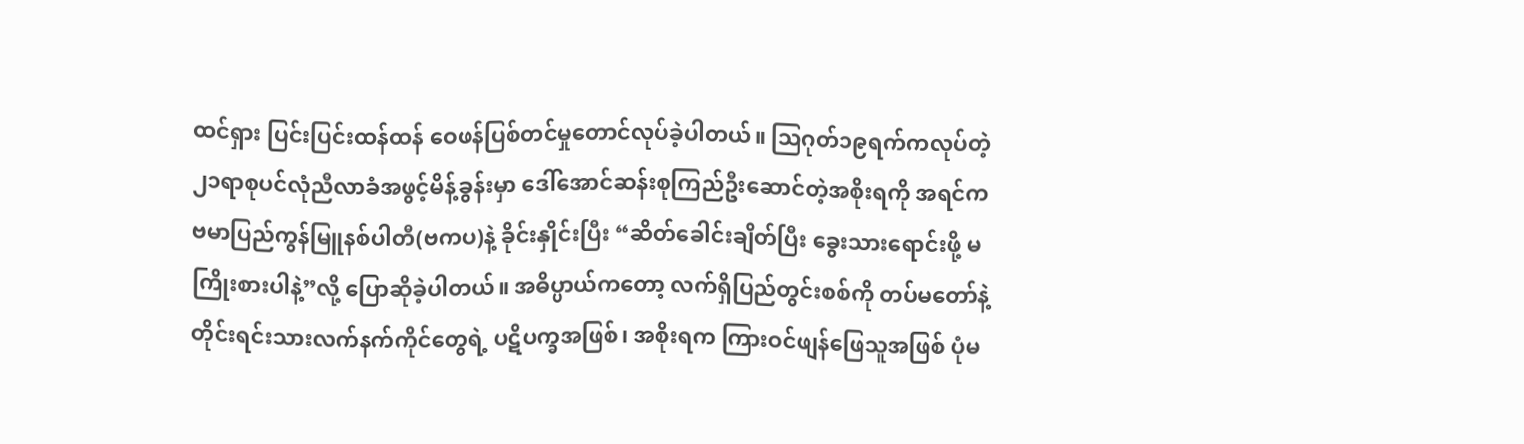ထင်ရှား ပြင်းပြင်းထန်ထန် ဝေဖန်ပြစ်တင်မှုတောင်လုပ်ခဲ့ပါတယ်။ သြဂုတ်၁၉ရက်ကလုပ်တဲ့ ၂၁ရာစုပင်လုံညီလာခံအဖွင့်မိန့်ခွန်းမှာ ဒေါ်အောင်ဆန်းစုကြည်ဦးဆောင်တဲ့အစိုးရကို အရင်က ဗမာပြည်ကွန်မြူနစ်ပါတီ(ဗကပ)နဲ့ ခိုင်းနှိုင်းပြီး “ဆိတ်ခေါင်းချိတ်ပြီး ခွေးသားရောင်းဖို့ မကြိုးစားပါနဲ့”လို့ ပြောဆိုခဲ့ပါတယ်။ အဓိပ္ပာယ်ကတော့ လက်ရှိပြည်တွင်းစစ်ကို တပ်မတော်နဲ့ တိုင်းရင်းသားလက်နက်ကိုင်တွေရဲ့ ပဋိပက္ခအဖြစ်၊ အစိုးရက ကြားဝင်ဖျန်ဖြေသူအဖြစ် ပုံမ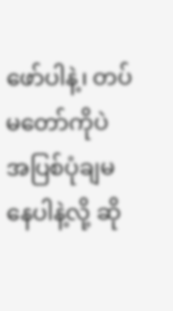ဖော်ပါနဲ့၊ တပ်မတော်ကိုပဲ အပြစ်ပုံချမနေပါနဲ့လို့ ဆို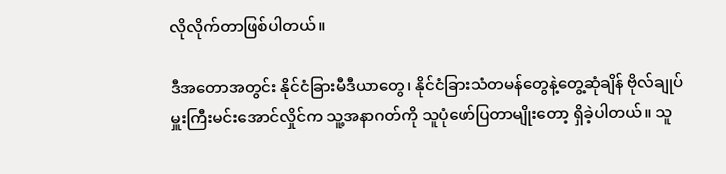လိုလိုက်တာဖြစ်ပါတယ်။

ဒီအတောအတွင်း နိုင်ငံခြားမီဒီယာတွေ၊ နိုင်ငံခြားသံတမန်တွေနဲ့တွေ့ဆုံချိန် ဗိုလ်ချုပ်မှူးကြီးမင်းအောင်လှိုင်က သူ့အနာဂတ်ကို သူပုံဖော်ပြတာမျိုးတော့ ရှိခဲ့ပါတယ်။ သူ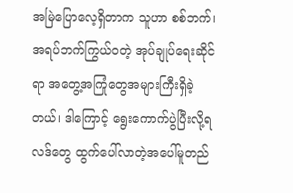အမြဲပြောလေ့ရှိတာက သူဟာ စစ်ဘက်၊ အရပ်ဘက်ကြွယ်ဝတဲ့ အုပ်ချုပ်ရေးဆိုင်ရာ အတွေ့အကြုံတွေအများကြီးရှိခဲ့တယ်၊ ဒါကြောင့် ရွေးကောက်ပွဲပြီးလို့ရလဒ်တွေ ထွက်ပေါ်လာတဲ့အပေါ်မူတည်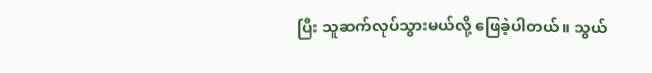ပြီး သူဆက်လုပ်သွားမယ်လို့ ဖြေခဲ့ပါတယ်။ သွယ်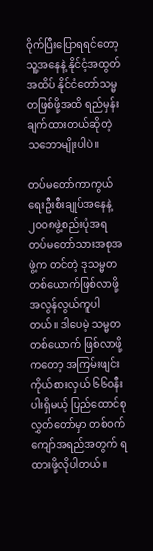ဝိုက်ပြီးပြောရရင်တော့ သူ့အနေနဲ့ နိုင်ငံ့အထွတ်အထိပ် နိုင်ငံတော်သမ္မတဖြစ်ဖို့အထိ ရည်မှန်းချက်ထားတယ်ဆိုတဲ့ သဘောမျိုးပါပဲ။

တပ်မတော်ကာကွယ်ရေးဦးစီးချုပ်အနေနဲ့ ၂၀၀၈ဖွဲ့စည်းပုံအရ တပ်မတော်သားအစုအဖွဲ့က တင်တဲ့ ဒုသမ္မတတစ်ယောက်ဖြစ်လာဖို့ အလွန်လွယ်ကူပါတယ်။ ဒါပေမဲ့ သမ္မတတစ်ယောက် ဖြစ်လာဖို့ကတော့ အကြမ်းဖျင်းကိုယ်စားလှယ် ၆၆၀နီးပါးရှိမယ့် ပြည်ထောင်စုလွှတ်တော်မှာ တစ်ဝက်ကျော်အရည်အတွက် ရထားဖို့လိုပါတယ်။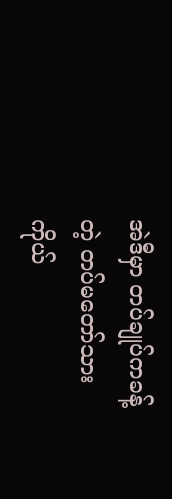အဲဒီမှာ တပ်ချုပ်ကခန့်တဲ့ တပ်မတော်သား ကိုယ်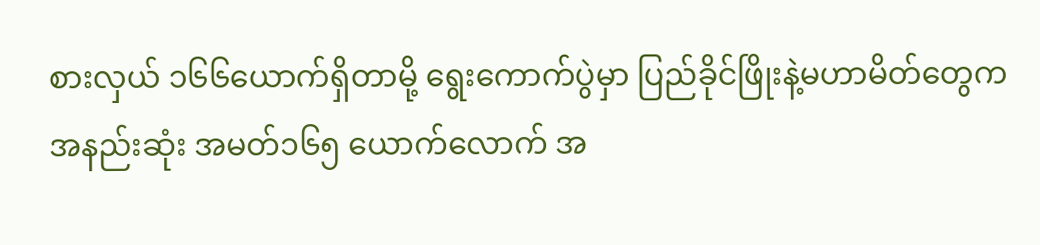စားလှယ် ၁၆၆ယောက်ရှိတာမို့ ရွေးကောက်ပွဲမှာ ပြည်ခိုင်ဖြိုးနဲ့မဟာမိတ်တွေက အနည်းဆုံး အမတ်၁၆၅ ယောက်လောက် အ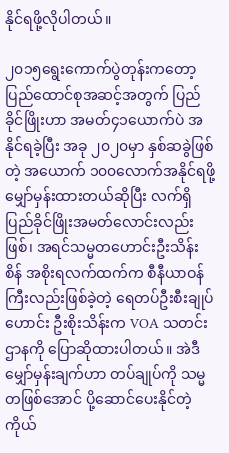နိုင်ရဖို့လိုပါတယ်။

၂၀၁၅ရွေးကောက်ပွဲတုန်းကတော့ ပြည်ထောင်စုအဆင့်အတွက် ပြည်ခိုင်ဖြိုးဟာ အမတ်၄၁ယောက်ပဲ အနိုင်ရခဲ့ပြီး အခု ၂၀၂၀မှာ နှစ်ဆခွဲဖြစ်တဲ့ အယောက် ၁၀၀လောက်အနိုင်ရဖို့ မျှော်မှန်းထားတယ်ဆိုပြီး လက်ရှိ ပြည်ခိုင်ဖြိုးအမတ်လောင်းလည်းဖြစ်၊ အရင်သမ္မတဟောင်းဦးသိန်းစိန် အစိုးရလက်ထက်က စီနီယာဝန်ကြီးလည်းဖြစ်ခဲ့တဲ့ ရေတပ်ဦးစီးချုပ်ဟောင်း ဦးစိုးသိန်းက VOA သတင်းဌာနကို ပြောဆိုထားပါတယ်။ အဲဒီမျှော်မှန်းချက်ဟာ တပ်ချုပ်ကို သမ္မတဖြစ်အောင် ပို့ဆောင်ပေးနိုင်တဲ့ ကိုယ်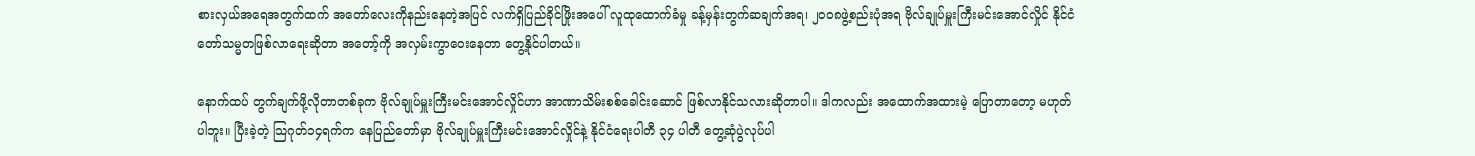စားလှယ်အရေအတွက်ထက် အတော်လေးကိုနည်းနေတဲ့အပြင် လက်ရှိပြည်ခိုင်ဖြိုးအပေါ် လူထုထောက်ခံမှု ခန့်မှန်းတွက်ဆချက်အရ၊ ၂၀၀၈ဖွဲ့စည်းပုံအရ ဗိုလ်ချုပ်မှူးကြီးမင်းအောင်လှိုင် နိုင်ငံတော်သမ္မတဖြစ်လာရေးဆိုတာ အတော့်ကို အလှမ်းကွာဝေးနေတာ တွေ့နိုင်ပါတယ်။

နောက်ထပ် တွက်ချက်ဖို့လိုတာတစ်ခုက ဗိုလ်ချုပ်မှူးကြီးမင်းအောင်လှိုင်ဟာ အာဏာသိမ်းစစ်ခေါင်းဆောင် ဖြစ်လာနိုင်သလားဆိုတာပါ။ ဒါကလည်း အထောက်အထားမဲ့ ပြောတာတော့ မဟုတ်ပါဘူး။ ပြီးခဲ့တဲ့ သြဂုတ်၁၄ရက်က နေပြည်တော်မှာ ဗိုလ်ချုပ်မှူးကြီးမင်းအောင်လှိုင်နဲ့ နိုင်ငံရေးပါတီ ၃၄ ပါတီ တွေ့ဆုံပွဲလုပ်ပါ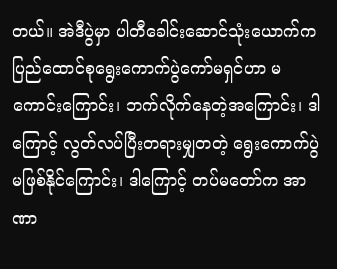တယ်။ အဲဒီပွဲမှာ ပါတီခေါင်းဆောင်သုံးယောက်က ပြည်ထောင်စုရွေးကောက်ပွဲကော်မရှင်ဟာ မကောင်းကြောင်း၊ ဘက်လိုက်နေတဲ့အကြောင်း၊ ဒါကြောင့် လွတ်လပ်ပြီးတရားမျှတတဲ့ ရွေးကောက်ပွဲမဖြစ်နိုင်ကြောင်း၊ ဒါကြောင့် တပ်မတော်က အာဏာ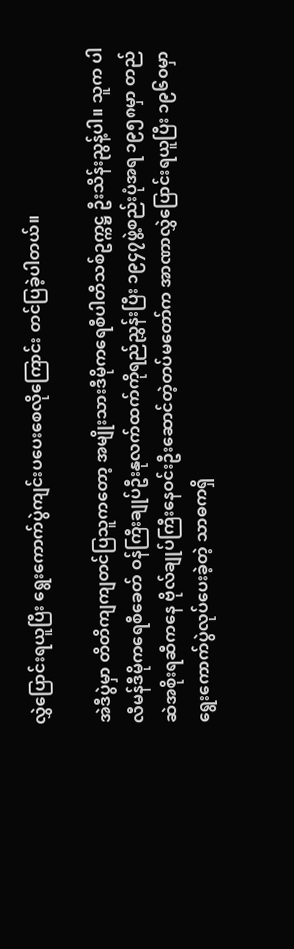လွှဲပြောင်းရယူပြီး ရွေးကောက်ပွဲကျင်းပပေးစေလိုကြောင်း တင်ပြခဲ့ပါတယ်။

အဲဒီပွဲမှာ တိတိကျကျတင်ပြသူကတော့ အမျိုးသားဒီမိုကရေစီပါတီသစ်ဥက္ကဋ္ဌ ဦးသိန်းညွန့်ပါ။ သူက ပါလီမန်ဒီမိုကရေစီခေတ် ဝန်ကြီးချုပ်ဦးနုလက်ထက်ကိုရည်ညွှန်းပြီး ၁၉၄၇ဖွဲ့စည်းပုံအရ ၁၉၅၈မှာ တည်ဆဲအစိုးရဆီကနေ ဗိုလ်ချုပ်ကြီးနေဝင်းဦးဆောင်တဲ့တပ်မတော်က အာဏာလွှဲပြောင်းရယူပြီး ၁၉၆၀မှာ ရွေးကောက်ပွဲလုပ်ပေးခဲ့တဲ့ သာဓကရှိ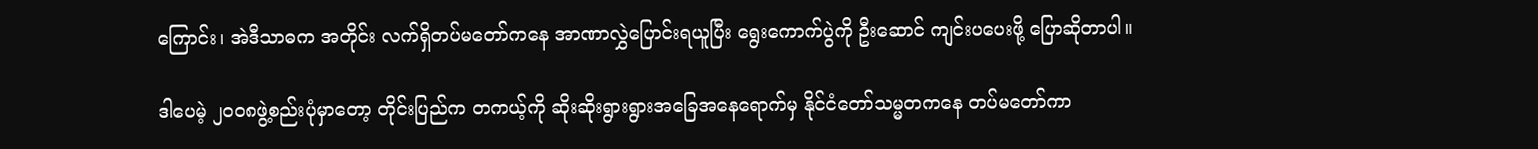ကြောင်း၊ အဲဒီသာဓက အတိုင်း လက်ရှိတပ်မတော်ကနေ အာဏာလွှဲပြောင်းရယူပြီး ရွေးကောက်ပွဲကို ဦးဆောင် ကျင်းပပေးဖို့ ပြောဆိုတာပါ။

ဒါပေမဲ့ ၂၀၀၈ဖွဲ့စည်းပုံမှာတော့ တိုင်းပြည်က တကယ့်ကို ဆိုးဆိုးရွားရွားအခြေအနေရောက်မှ နိုင်ငံတော်သမ္မတကနေ တပ်မတော်ကာ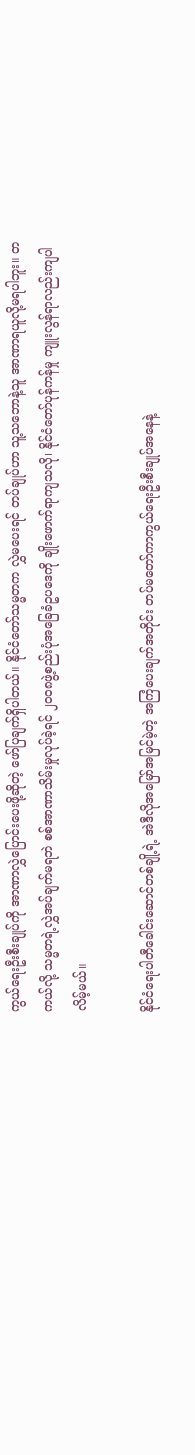ကွယ်ရေးဦးစီးချုပ်ကို အာဏာလွှဲပြောင်းပေးဖို့ဆိုတဲ့ ဖော်ပြချက်ရှိပါတယ်။ နိုင်ငံတော်သမ္မတက လွှဲမပေးရင် တပ်ချုပ်ဟာ သူ့သဘောနဲ့သူ အာဏာရယူလို့မရပါဘူး။ တကယ်လို့ သမ္မတရဲ့လွှဲအပ်ချက်မရဘဲ စစ်အာဏာသိမ်းမှုလုပ်ခဲ့ရင် ၂၀၀၈ဖွဲ့စည်းပုံအခြေခံဥပဒေကို ချိုးဖောက်ရာကျသလို၊ နိုင်ငံတော်ပုန်ကန်မှု ကျူးလွန်ရာလည်းကျပါလိမ့်မယ်။

နိုင်ငံရေးပါတီခေါင်းဆောင်တစ်ချို့ရဲ့ အဲဒီလိုအမြော်အမြင်မဲ့တဲ့ အကြံပေးချက်အတိုင်း တပ်မတော်ကာကွယ်ရေးဦးစီးချုပ်အနေနဲ့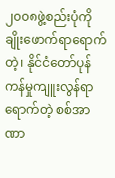၂၀၀၈ဖွဲ့စည်းပုံကို ချိုးဖောက်ရာရောက်တဲ့၊ နိုင်ငံတော်ပုန်ကန်မှုကျူးလွန်ရာရောက်တဲ့ စစ်အာဏာ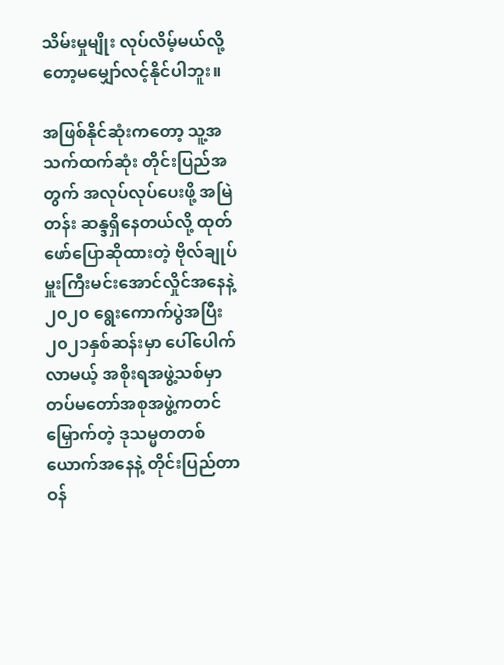သိမ်းမှုမျိုး လုပ်လိမ့်မယ်လို့တော့မမျှော်လင့်နိုင်ပါဘူး။

အဖြစ်နိုင်ဆုံးကတော့ သူ့အသက်ထက်ဆုံး တိုင်းပြည်အတွက် အလုပ်လုပ်ပေးဖို့ အမြဲတန်း ဆန္ဒရှိနေတယ်လို့ ထုတ်ဖော်ပြောဆိုထားတဲ့ ဗိုလ်ချုပ်မှူးကြီးမင်းအောင်လှိုင်အနေနဲ့ ၂၀၂၀ ရွေးကောက်ပွဲအပြီး ၂၀၂၁နှစ်ဆန်းမှာ ပေါ်ပေါက်လာမယ့် အစိုးရအဖွဲ့သစ်မှာ တပ်မတော်အစုအဖွဲ့ကတင်မြှောက်တဲ့ ဒုသမ္မတတစ်ယောက်အနေနဲ့ တိုင်းပြည်တာဝန်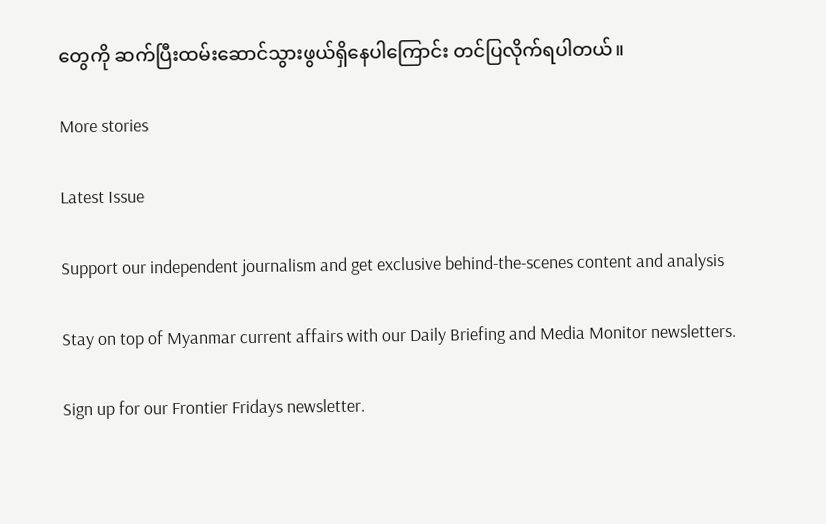တွေကို ဆက်ပြီးထမ်းဆောင်သွားဖွယ်ရှိနေပါကြောင်း တင်ပြလိုက်ရပါတယ်။

More stories

Latest Issue

Support our independent journalism and get exclusive behind-the-scenes content and analysis

Stay on top of Myanmar current affairs with our Daily Briefing and Media Monitor newsletters.

Sign up for our Frontier Fridays newsletter.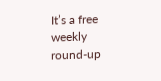It’s a free weekly round-up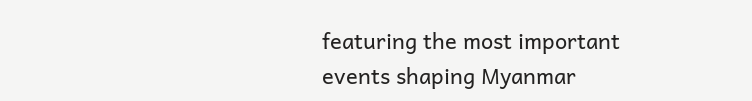featuring the most important events shaping Myanmar